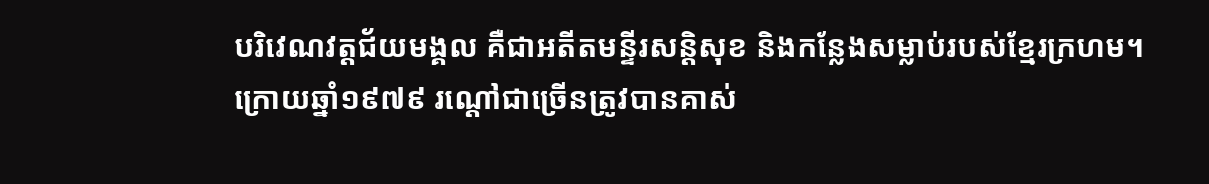បរិវេណវត្តជ័យមង្គល គឺជាអតីតមន្ទីរសន្ដិសុខ និងកន្លែងសម្លាប់របស់ខ្មែរក្រហម។ ក្រោយឆ្នាំ១៩៧៩ រណ្ដៅជាច្រើនត្រូវបានគាស់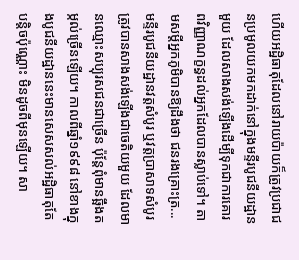ហើយអដ្ឋិធាតុដែលនៅរាយប៉ាយក៏ត្រូវប្រជាជនប្រមូលយកមកដាក់នៅក្នុងមន្ទីរបូជនីយដ្ឋានមួយ ដែលសាងសង់ឡើងដើម្បីទុកជាការគោរពវិញ្ញាណក្ខន្ធដល់អ្នកដែលបានស្លាប់ទៅ។ តាមសម្ដីអ្នកភូមិបានឱ្យដឹងថា ជនរងគ្រោះត្រ...
មន្ទីរបូជនីយដ្ឋានវត្តសំបូរ ឬវត្តប្រាសាទសំបូរ ត្រូវបានសាងសង់ឡើងជាចេតិយមួយ ដែលមានឈ្មោះសប្បុរសជនជាច្រើន ប៉ុន្តែពុំមានឆ្អឹងតម្កល់ច្រើនឡើយ។ កាលពីឆ្នាំ១៩៩៨ នៅខាងក្នុងបូជនីយដ្ឋាននេះមានសេសសល់អដ្ឋិធាតុតែបន្តិចប៉ុណ្ណោះ មិនដូចពីមុនឡើយ។ សា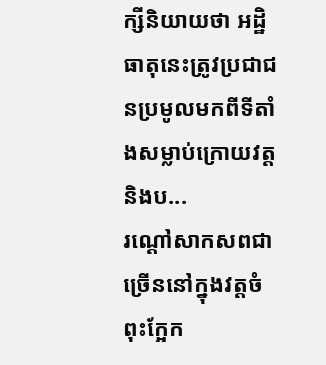ក្សីនិយាយថា អដ្ឋិធាតុនេះត្រូវប្រជាជនប្រមូលមកពីទីតាំងសម្លាប់ក្រោយវត្ត និងប...
រណ្ដៅសាកសពជាច្រើននៅក្នុងវត្តចំពុះក្អែក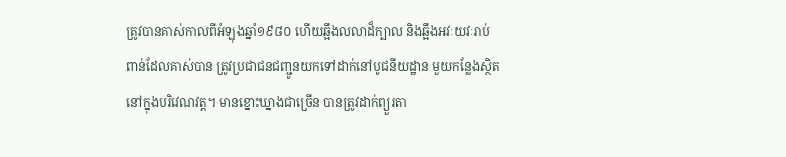ត្រូវបានគាស់កាលពីអំឡុងឆ្នាំ១៩៨០ ហើយឆ្អឹងលលាដ៏ក្បាល និងឆ្អឹងអវៈយវៈរាប់ពាន់ដែលគាស់បាន ត្រូវប្រជាជនជញ្ជូនយកទៅដាក់នៅបូជនីយដ្ឋាន មួយកន្លែងស្ថិតនៅក្នុងបរិវេណវត្ត។ មានខ្នោះឃ្នាងជាច្រើន បានត្រូវដាក់ព្យួរតា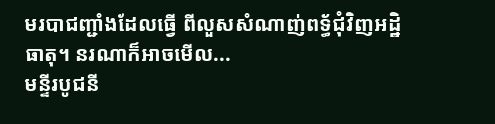មរបាជញ្ជាំងដែលធ្វើ ពីលួសសំណាញ់ពទ្ធ័ជុំវិញអដ្ឋិធាតុ។ នរណាក៏អាចមើល...
មន្ទីរបូជនី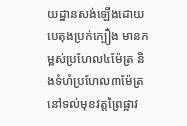យដ្ឋានសង់ឡើងដោយបេតុងប្រក់ក្បឿង មានកម្ពស់ប្រហែល៤ម៉ែត្រ និងទំហំប្រហែល៣ម៉ែត្រនៅទល់មុខវត្តព្រៃផ្អាវ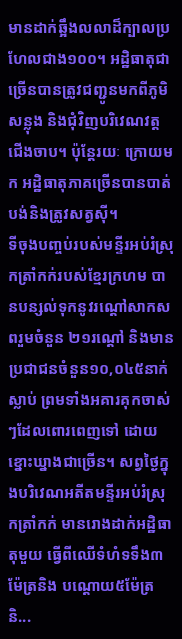មានដាក់ឆ្អឹងលលាដ៏ក្បាលប្រហែលជាង១០០។ អដ្ឋិធាតុជាច្រើនបានត្រូវជញ្ជូនមកពីភូមិសន្លុង និងជុំវិញបរិវេណវត្តជើងចាប។ ប៉ុន្ដែរយៈ ក្រោយមក អដ្ឋិធាតុភាគច្រើនបានបាត់បង់និងត្រូវសត្វស៊ី។
ទីចុងបពា្ចប់របស់មន្ទីរអប់រំស្រុកត្រាំកក់របស់ខ្មែរក្រហម បានបន្សល់ទុកនូវរណ្ដៅសាកសពរួមចំនួន ២១រណ្ដៅ និងមានប្រជាជនចំនួន១០,០៤៥នាក់ស្លាប់ ព្រមទាំងអគារគុកចាស់ៗដែលពោរពេញទៅ ដោយខ្នោះឃ្នាងជាច្រើន។ សព្វថ្ងៃក្នុងបរិវេណអតីតមន្ទីរអប់រំស្រុកត្រាំកក់ មានរោងដាក់អដ្ឋិធាតុមួយ ធ្វើពីឈើទំហំទទឹង៣ម៉ែត្រនិង បណ្ដោយ៥ម៉ែត្រ និ...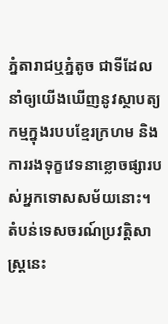ភ្នំតារាជឬភ្នំតូច ជាទីដែលនាំឲ្យយើងឃើញនូវស្ថាបត្យកម្មក្នុងរបបខ្មែរក្រហម និងការរងទុក្ខវេទនាខ្លោចផ្សារបស់អ្នកទោសសម័យនោះ។ តំបន់ទេសចរណ៍ប្រវត្តិសាស្រ្តនេះ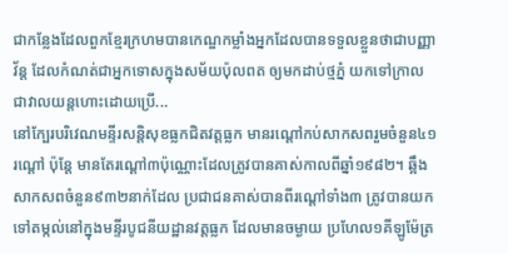ជាកន្លែងដែលពួកខ្មែរក្រហមបានកេណ្ឌកម្លាំងអ្នកដែលបានទទួលខ្លួនថាជាបញ្ញាវ័ន្ត ដែលកំណត់ជាអ្នកទោសក្នុងសម័យប៉ុលពត ឲ្យមកដាប់ថ្មភ្នំ យកទៅក្រាលជាវាលយន្តហោះដោយប្រើ...
នៅក្បែរបរិវេណមន្ទីរសន្ដិសុខធ្លកជិតវត្តធ្លក មានរណ្ដៅកប់សាកសពរួមចំនួន៤១រណ្ដៅ ប៉ុន្ដែ មានតែរណ្ដៅ៣ប៉ុណ្ណោះដែលត្រូវបានគាស់កាលពីឆ្នាំ១៩៨២។ ឆ្អឹងសាកសពចំនួន៩៣២នាក់ដែល ប្រជាជនគាស់បានពីរណ្ដៅទាំង៣ ត្រូវបានយកទៅតម្កល់នៅក្នុងមន្ទីរបូជនីយដ្ឋានវត្តធ្លក ដែលមានចម្ងាយ ប្រហែល១គីឡូម៉ែត្រ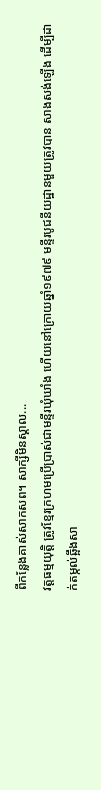ពីកន្លែងគាស់សាកសព។ សាក្សីមិនស្គាល...
វត្តធម្មយុត្តិ ត្រូវខ្មែរក្រហមប្រើប្រាស់ជាមន្ទីរឃុំឃាំង ហើយនៅក្រោយឆ្នាំ១៩៧៩ មន្ទីរបូជនីយដ្ឋានមួយត្រូវបាន សាងសង់ឡើង ដើម្បីដាក់តម្កល់ឆ្អឹងសា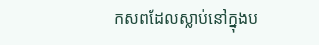កសពដែលស្លាប់នៅក្នុងប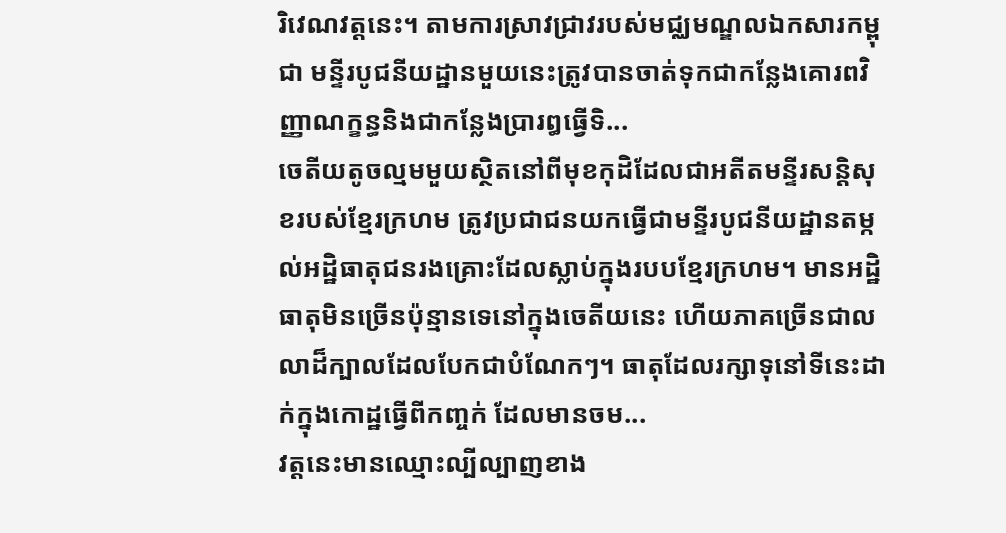រិវេណវត្តនេះ។ តាមការស្រាវជ្រាវរបស់មជ្ឈមណ្ឌលឯកសារកម្ពុជា មន្ទីរបូជនីយដ្ឋានមួយនេះត្រូវបានចាត់ទុកជាកន្លែងគោរពវិញ្ញាណក្ខន្ធនិងជាកនែ្លងប្រារឰធ្វើទិ...
ចេតីយតូចល្មមមួយស្ថិតនៅពីមុខកុដិដែលជាអតីតមន្ទីរសន្តិសុខរបស់ខ្មែរក្រហម ត្រូវប្រជាជនយកធ្វើជាមន្ទីរបូជនីយដ្ឋានតម្កល់អដ្ឋិធាតុជនរងគ្រោះដែលស្លាប់ក្នុងរបបខ្មែរក្រហម។ មានអដ្ឋិធាតុមិនច្រើនប៉ុន្មានទេនៅក្នុងចេតីយនេះ ហើយភាគច្រើនជាលលាដ៏ក្បាលដែលបែកជាបំណែកៗ។ ធាតុដែលរក្សាទុនៅទីនេះដាក់ក្នុងកោដ្ឋធ្វើពីកញ្ចក់ ដែលមានចម...
វត្តនេះមានឈ្មោះល្បីល្បាញខាង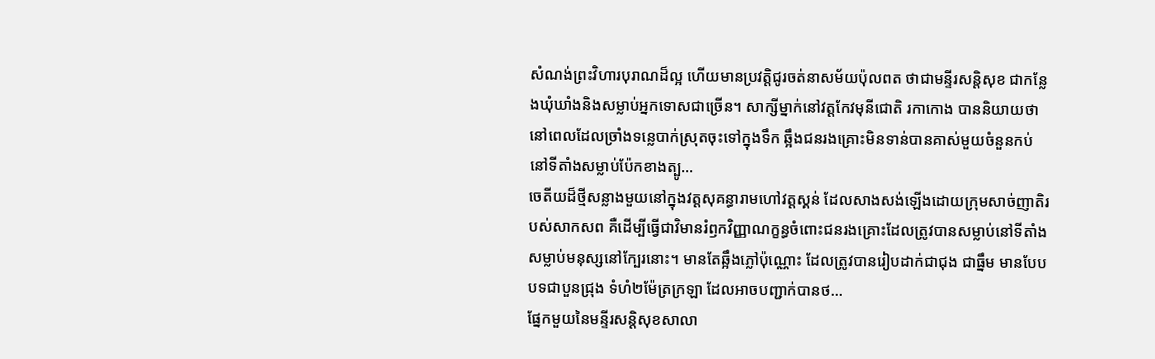សំណង់ព្រះវិហារបុរាណដ៏ល្អ ហើយមានប្រវត្តិជូរចត់នាសម័យប៉ុលពត ថាជាមន្ទីរសន្តិសុខ ជាកន្លែងឃុំឃាំងនិងសម្លាប់អ្នកទោសជាច្រើន។ សាក្សីម្នាក់នៅវត្តកែវមុនីជោតិ រកាកោង បាននិយាយថា នៅពេលដែលច្រាំងទនេ្លបាក់ស្រុតចុះទៅក្នុងទឹក ឆ្អឹងជនរងគ្រោះមិនទាន់បានគាស់មួយចំនួនកប់នៅទីតាំងសម្លាប់ប៉ែកខាងត្បូ...
ចេតីយដ៏ថ្មីសន្លាងមួយនៅក្នុងវត្តសុគន្ធារាមហៅវត្តស្គន់ ដែលសាងសង់ឡើងដោយក្រុមសាច់ញាតិរបស់សាកសព គឺដើម្បីធ្វើជាវិមានរំឭកវិញ្ញាណក្ខន្ធចំពោះជនរងគ្រោះដែលត្រូវបានសម្លាប់នៅទីតាំងសម្លាប់មនុស្សនៅក្បែរនោះ។ មានតែឆ្អឹងភ្លៅប៉ុណ្ណោះ ដែលត្រូវបានរៀបដាក់ជាជុង ជាធ្នឹម មានបែបបទជាបួនជ្រុង ទំហំ២ម៉ែត្រក្រឡា ដែលអាចបញ្ជាក់បានថ...
ផ្នែកមួយនៃមន្ទីរសន្ដិសុខសាលា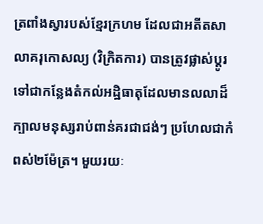ត្រពាំងស្វារបស់ខ្មែរក្រហម ដែលជាអតីតសាលាគរុកោសល្យ (វិក្រិតការ) បានត្រូវផ្លាស់ប្ដូរទៅជាកន្លែងតំកល់អដ្ឋិធាតុដែលមានលលាដ៏ក្បាលមនុស្សរាប់ពាន់គរជាជង់ៗ ប្រហែលជាកំពស់២ម៉ែត្រ។ មួយរយៈ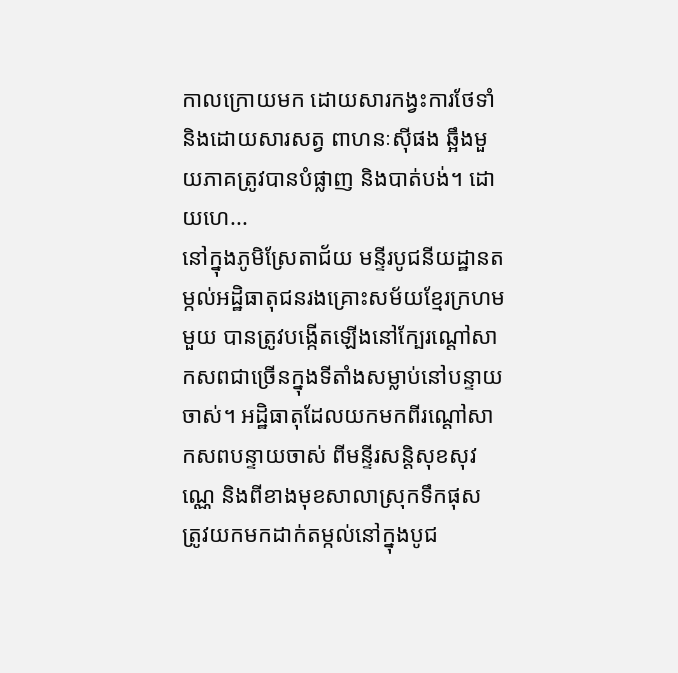កាលក្រោយមក ដោយសារកង្វះការថែទាំ និងដោយសារសត្វ ពាហនៈស៊ីផង ឆ្អឹងមួយភាគត្រូវបានបំផ្លាញ និងបាត់បង់។ ដោយហេ...
នៅក្នុងភូមិស្រែតាជ័យ មន្ទីរបូជនីយដ្ឋានតម្កល់អដ្ឋិធាតុជនរងគ្រោះសម័យខ្មែរក្រហមមួយ បានត្រូវបង្កើតឡើងនៅក្បែរណ្ដៅសាកសពជាច្រើនក្នុងទីតាំងសម្លាប់នៅបន្ទាយចាស់។ អដ្ឋិធាតុដែលយកមកពីរណ្ដៅសាកសពបន្ទាយចាស់ ពីមន្ទីរសន្ដិសុខសុវណេ្ណ និងពីខាងមុខសាលាស្រុកទឹកផុស ត្រូវយកមកដាក់តម្កល់នៅក្នុងបូជ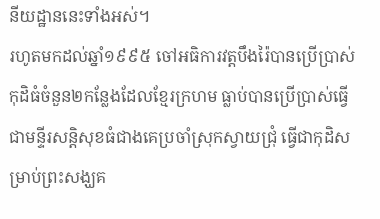នីយដ្ឋាននេះទាំងអស់។
រហូតមកដល់ឆ្នាំ១៩៩៥ ចៅអធិការវត្តបឹងរ៉ៃបានប្រើប្រាស់កុដិធំចំនួន២កន្លែងដែលខ្មែរក្រហម ធ្លាប់បានប្រើប្រាស់ធ្វើជាមន្ទីរសន្ដិសុខធំជាងគេប្រចាំស្រុកស្វាយជ្រុំ ធ្វើជាកុដិសម្រាប់ព្រះសង្ឃគ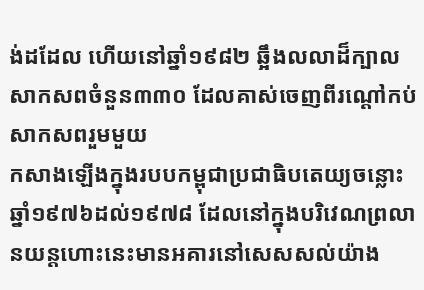ង់ដដែល ហើយនៅឆ្នាំ១៩៨២ ឆ្អឹងលលាដ៏ក្បាលសាកសពចំនួន៣៣០ ដែលគាស់ចេញពីរណ្ដៅកប់សាកសពរួមមួយ
កសាងឡើងក្នុងរបបកម្ពុជាប្រជាធិបតេយ្យចន្លោះឆ្នាំ១៩៧៦ដល់១៩៧៨ ដែលនៅក្នុងបរិវេណព្រលានយន្តហោះនេះមានអគារនៅសេសសល់យ៉ាង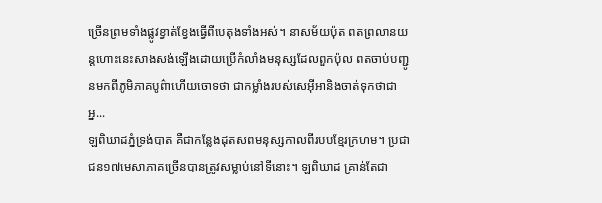ច្រើនព្រមទាំងផ្លូវខ្វាត់ខ្វែងធ្វើពីបេតុងទាំងអស់។ នាសម័យប៉ុត ពតព្រលានយន្តហោះនេះសាងសង់ឡើងដោយប្រើកំលាំងមនុស្សដែលពួកប៉ុល ពតចាប់បញ្ជូនមកពីភូមិភាគបូព៌ាហើយចោទថា ជាកម្លាំងរបស់សេអ៊ីអានិងចាត់ទុកថាជាអ្ន...
ឡពិឃាដភ្នំទ្រង់បាត គឺជាកន្លែងដុតសពមនុស្សកាលពីរបបខ្មែរក្រហម។ ប្រជាជន១៧មេសាភាគច្រើនបានត្រូវសម្លាប់នៅទីនោះ។ ឡពិឃាដ គ្រាន់តែជា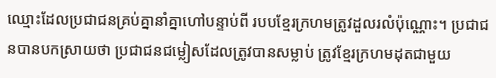ឈ្មោះដែលប្រជាជនគ្រប់គ្នានាំគ្នាហៅបន្ទាប់ពី របបខ្មែរក្រហមត្រូវដួលរលំប៉ុណ្ណោះ។ ប្រជាជនបានបកស្រាយថា ប្រជាជនជម្លៀសដែលត្រូវបានសម្លាប់ ត្រូវខ្មែរក្រហមដុតជាមួយ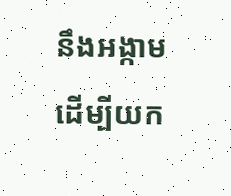នឹងអង្កាមដើម្បីយក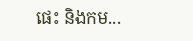ផេះ និងកម...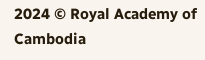2024 © Royal Academy of Cambodia